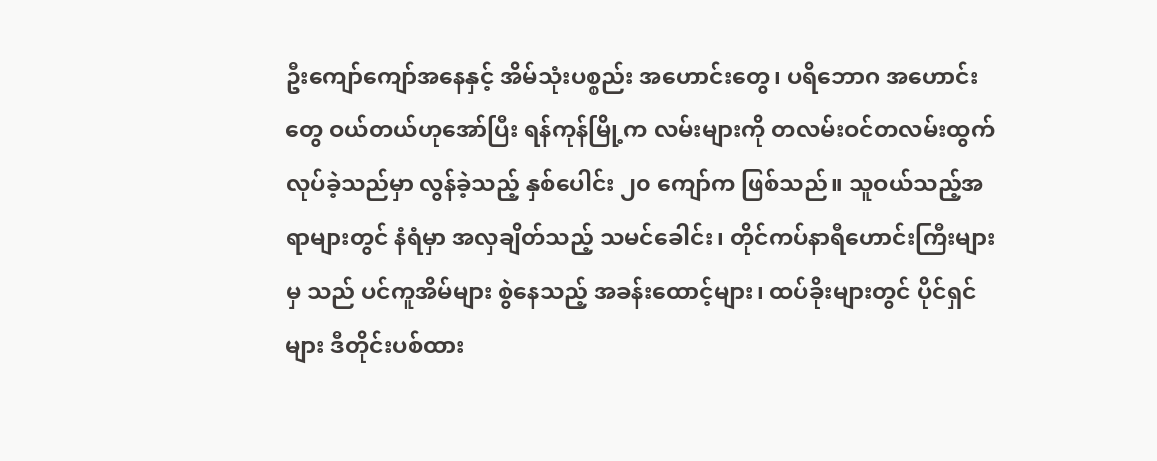ဦးကျော်ကျော်အနေနှင့် အိမ်သုံးပစ္စည်း အဟောင်းတွေ၊ ပရိဘောဂ အဟောင်းတွေ ဝယ်တယ်ဟုအော်ပြီး ရန်ကုန်မြို့က လမ်းများကို တလမ်းဝင်တလမ်းထွက် လုပ်ခဲ့သည်မှာ လွန်ခဲ့သည့် နှစ်ပေါင်း ၂၀ ကျော်က ဖြစ်သည်။ သူဝယ်သည့်အရာများတွင် နံရံမှာ အလှချိတ်သည့် သမင်ခေါင်း၊ တိုင်ကပ်နာရီဟောင်းကြီးများမှ သည် ပင်ကူအိမ်များ စွဲနေသည့် အခန်းထောင့်များ၊ ထပ်ခိုးများတွင် ပိုင်ရှင်များ ဒီတိုင်းပစ်ထား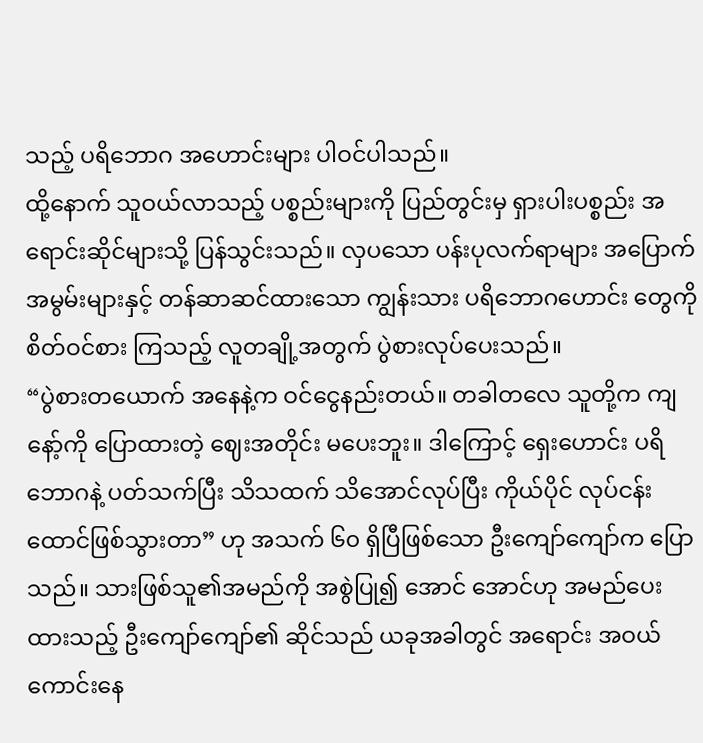သည့် ပရိဘောဂ အဟောင်းများ ပါဝင်ပါသည်။
ထို့နောက် သူဝယ်လာသည့် ပစ္စည်းများကို ပြည်တွင်းမှ ရှားပါးပစ္စည်း အရောင်းဆိုင်များသို့ ပြန်သွင်းသည်။ လှပသော ပန်းပုလက်ရာများ အပြောက်အမွမ်းများနှင့် တန်ဆာဆင်ထားသော ကျွန်းသား ပရိဘောဂဟောင်း တွေကို စိတ်ဝင်စား ကြသည့် လူတချို့အတွက် ပွဲစားလုပ်ပေးသည်။
“ပွဲစားတယောက် အနေနဲ့က ဝင်ငွေနည်းတယ်။ တခါတလေ သူတို့က ကျနော့်ကို ပြောထားတဲ့ ဈေးအတိုင်း မပေးဘူး။ ဒါကြောင့် ရှေးဟောင်း ပရိဘောဂနဲ့ ပတ်သက်ပြီး သိသထက် သိအောင်လုပ်ပြီး ကိုယ်ပိုင် လုပ်ငန်း ထောင်ဖြစ်သွားတာ” ဟု အသက် ၆၀ ရှိပြီဖြစ်သော ဦးကျော်ကျော်က ပြော သည်။ သားဖြစ်သူ၏အမည်ကို အစွဲပြု၍ အောင် အောင်ဟု အမည်ပေးထားသည့် ဦးကျော်ကျော်၏ ဆိုင်သည် ယခုအခါတွင် အရောင်း အဝယ်ကောင်းနေ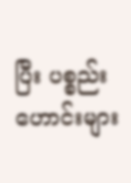ပြီး ပစ္စည်းဟောင်းများ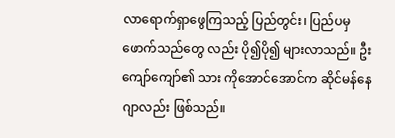လာရောက်ရှာဖွေကြသည့် ပြည်တွင်း၊ ပြည်ပမှ ဖောက်သည်တွေ လည်း ပို၍ပို၍ များလာသည်။ ဦးကျော်ကျော်၏ သား ကိုအောင်အောင်က ဆိုင်မန်နေဂျာလည်း ဖြစ်သည်။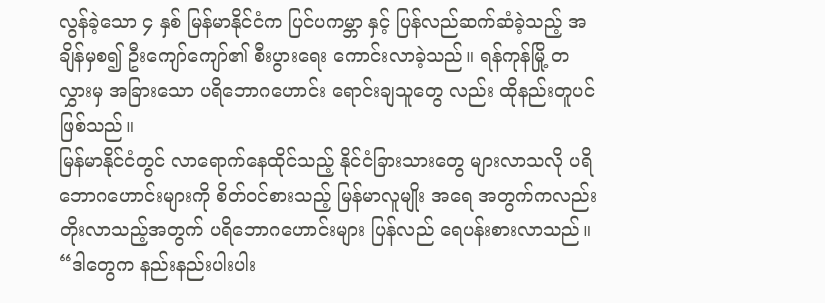လွန်ခဲ့သော ၄ နှစ် မြန်မာနိုင်ငံက ပြင်ပကမ္ဘာ နှင့် ပြန်လည်ဆက်ဆံခဲ့သည့် အချိန်မှစ၍ ဦးကျော်ကျော်၏ စီးပွားရေး ကောင်းလာခဲ့သည်။ ရန်ကုန်မြို့ တလွှားမှ အခြားသော ပရိဘောဂဟောင်း ရောင်းချသူတွေ လည်း ထိုနည်းတူပင် ဖြစ်သည်။
မြန်မာနိုင်ငံတွင် လာရောက်နေထိုင်သည့် နိုင်ငံခြားသားတွေ များလာသလို ပရိဘောဂဟောင်းများကို စိတ်ဝင်စားသည့် မြန်မာလူမျိုး အရေ အတွက်ကလည်း တိုးလာသည့်အတွက် ပရိဘောဂဟောင်းများ ပြန်လည် ရေပန်းစားလာသည်။
“ဒါတွေက နည်းနည်းပါးပါး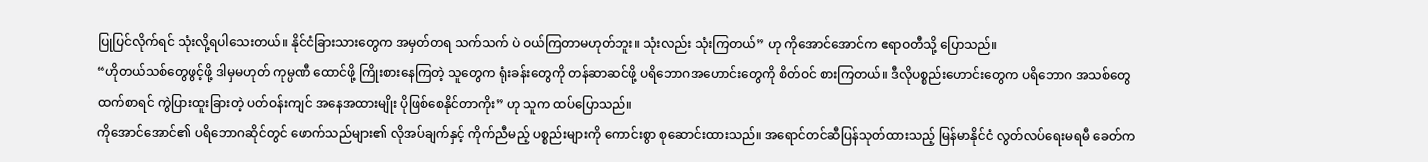ပြုပြင်လိုက်ရင် သုံးလို့ရပါသေးတယ်။ နိုင်ငံခြားသားတွေက အမှတ်တရ သက်သက် ပဲ ဝယ်ကြတာမဟုတ်ဘူး။ သုံးလည်း သုံးကြတယ်” ဟု ကိုအောင်အောင်က ဧရာဝတီသို့ ပြောသည်။
“ဟိုတယ်သစ်တွေဖွင့်ဖို့ ဒါမှမဟုတ် ကုမ္ပဏီ ထောင်ဖို့ ကြိုးစားနေကြတဲ့ သူတွေက ရုံးခန်းတွေကို တန်ဆာဆင်ဖို့ ပရိဘောဂအဟောင်းတွေကို စိတ်ဝင် စားကြတယ်။ ဒီလိုပစ္စည်းဟောင်းတွေက ပရိဘောဂ အသစ်တွေ ထက်စာရင် ကွဲပြားထူးခြားတဲ့ ပတ်ဝန်းကျင် အနေအထားမျိုး ပိုဖြစ်စေနိုင်တာကိုး” ဟု သူက ထပ်ပြောသည်။
ကိုအောင်အောင်၏ ပရိဘောဂဆိုင်တွင် ဖောက်သည်များ၏ လိုအပ်ချက်နှင့် ကိုက်ညီမည့် ပစ္စည်းများကို ကောင်းစွာ စုဆောင်းထားသည်။ အရောင်တင်ဆီပြန်သုတ်ထားသည့် မြန်မာနိုင်ငံ လွတ်လပ်ရေးမရမီ ခေတ်က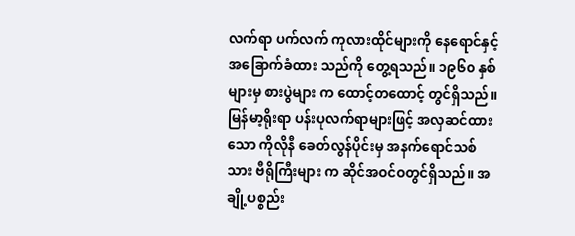လက်ရာ ပက်လက် ကုလားထိုင်များကို နေရောင်နှင့် အခြောက်ခံထား သည်ကို တွေ့ရသည်။ ၁၉၆၀ နှစ်များမှ စားပွဲများ က ထောင့်တထောင့် တွင်ရှိသည်။ မြန်မာ့ရိုးရာ ပန်းပုလက်ရာများဖြင့် အလှဆင်ထားသော ကိုလိုနီ ခေတ်လွန်ပိုင်းမှ အနက်ရောင်သစ်သား ဗီရိုကြီးများ က ဆိုင်အဝင်ဝတွင်ရှိသည်။ အချို့ပစ္စည်း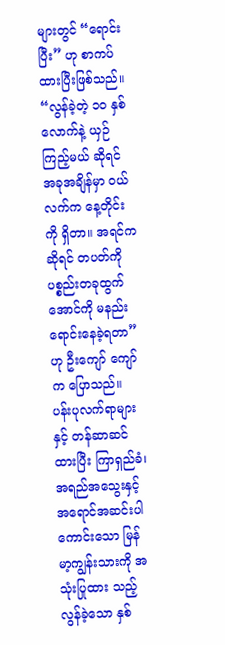များတွင် “ရောင်းပြီး” ဟု စာကပ်ထားပြီးဖြစ်သည်။
“လွန်ခဲ့တဲ့ ၁၀ နှစ်လောက်နဲ့ ယှဉ်ကြည့်မယ် ဆိုရင် အခုအချိန်မှာ ဝယ်လက်က နေ့တိုင်းကို ရှိတာ။ အရင်ကဆိုရင် တပတ်ကို ပစ္စည်းတခုထွက် အောင်ကို မနည်းရောင်းနေခဲ့ရတာ” ဟု ဦးကျော် ကျော်က ပြောသည်။
ပန်းပုလက်ရာများနှင့် တန်ဆာဆင်ထားပြီး ကြာရှည်ခံ၊ အရည်အသွေးနှင့် အရောင်အဆင်းပါ ကောင်းသော မြန်မာ့ကျွန်းသားကို အသုံးပြုထား သည့် လွန်ခဲ့သော နှစ်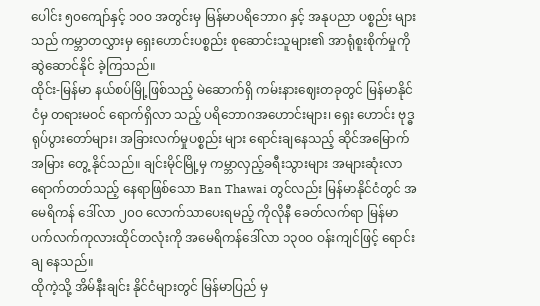ပေါင်း ၅၀ကျော်နှင့် ၁၀ဝ အတွင်းမှ မြန်မာပရိဘောဂ နှင့် အနုပညာ ပစ္စည်း များသည် ကမ္ဘာတလွှားမှ ရှေးဟောင်းပစ္စည်း စုဆောင်းသူများ၏ အာရုံစူးစိုက်မှုကို ဆွဲဆောင်နိုင် ခဲ့ကြသည်။
ထိုင်း-မြန်မာ နယ်စပ်မြို့ဖြစ်သည့် မဲဆောက်ရှိ ကမ်းနားဈေးတခုတွင် မြန်မာနိုင်ငံမှ တရားမဝင် ရောက်ရှိလာ သည့် ပရိဘောဂအဟောင်းများ၊ ရှေး ဟောင်း ဗုဒ္ဓရုပ်ပွားတော်များ၊ အခြားလက်မှုပစ္စည်း များ ရောင်းချနေသည့် ဆိုင်အမြောက်အမြား တွေ့ နိုင်သည်။ ချင်းမိုင်မြို့မှ ကမ္ဘာလှည့်ခရီးသွားများ အများဆုံးလာရောက်တတ်သည့် နေရာဖြစ်သော Ban Thawai တွင်လည်း မြန်မာနိုင်ငံတွင် အမေရိကန် ဒေါ်လာ ၂၀ဝ လောက်သာပေးရမည့် ကိုလိုနီ ခေတ်လက်ရာ မြန်မာ ပက်လက်ကုလားထိုင်တလုံးကို အမေရိကန်ဒေါ်လာ ၁၃၀ဝ ဝန်းကျင်ဖြင့် ရောင်းချ နေသည်။
ထိုကဲ့သို့ အိမ်နီးချင်း နိုင်ငံများတွင် မြန်မာပြည် မှ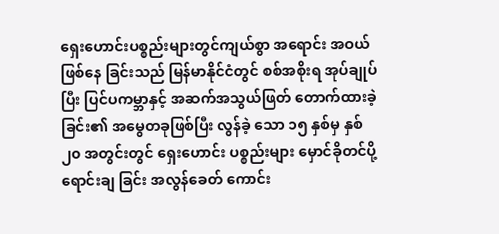ရှေးဟောင်းပစ္စည်းများတွင်ကျယ်စွာ အရောင်း အဝယ်ဖြစ်နေ ခြင်းသည် မြန်မာနိုင်ငံတွင် စစ်အစိုးရ အုပ်ချုပ်ပြီး ပြင်ပကမ္ဘာနှင့် အဆက်အသွယ်ဖြတ် တောက်ထားခဲ့ခြင်း၏ အမွေတခုဖြစ်ပြီး လွန်ခဲ့ သော ၁၅ နှစ်မှ နှစ် ၂၀ အတွင်းတွင် ရှေးဟောင်း ပစ္စည်းများ မှောင်ခိုတင်ပို့ရောင်းချ ခြင်း အလွန်ခေတ် ကောင်း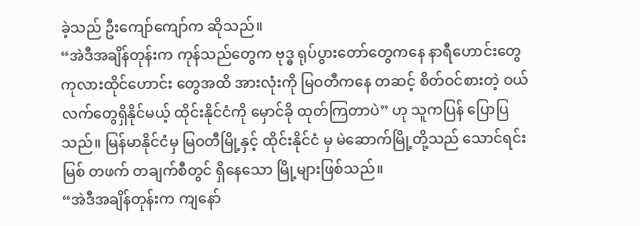ခဲ့သည် ဦးကျော်ကျော်က ဆိုသည်။
“အဲဒီအချိန်တုန်းက ကုန်သည်တွေက ဗုဒ္ဓ ရုပ်ပွားတော်တွေကနေ နာရီဟောင်းတွေ ကုလားထိုင်ဟောင်း တွေအထိ အားလုံးကို မြဝတီကနေ တဆင့် စိတ်ဝင်စားတဲ့ ဝယ်လက်တွေရှိနိုင်မယ့် ထိုင်းနိုင်ငံကို မှောင်ခို ထုတ်ကြတာပဲ” ဟု သူကပြန် ပြောပြသည်။ မြန်မာနိုင်ငံမှ မြဝတီမြို့နှင့် ထိုင်းနိုင်ငံ မှ မဲဆောက်မြို့တို့သည် သောင်ရင်းမြစ် တဖက် တချက်စီတွင် ရှိနေသော မြို့များဖြစ်သည်။
“အဲဒီအချိန်တုန်းက ကျနော်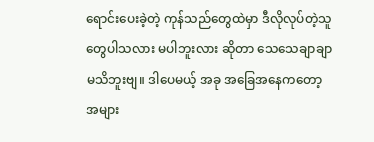ရောင်းပေးခဲ့တဲ့ ကုန်သည်တွေထဲမှာ ဒီလိုလုပ်တဲ့သူတွေပါသလား မပါဘူးလား ဆိုတာ သေသေချာချာ မသိဘူးဗျ။ ဒါပေမယ့် အခု အခြေအနေကတော့ အများ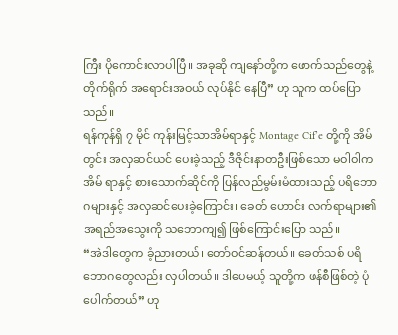ကြီး ပိုကောင်းလာပါပြီ။ အခုဆို ကျနော်တို့က ဖောက်သည်တွေနဲ့ တိုက်ရိုက် အရောင်းအဝယ် လုပ်နိုင် နေပြီ” ဟု သူက ထပ်ပြောသည်။
ရန်ကုန်ရှိ ၇ မိုင် ကုန်းမြင့်သာအိမ်ရာနှင့် Montage Cif’e တို့ကို အိမ်တွင်း အလှဆင်ယင် ပေးခဲ့သည့် ဒီဇိုင်းနာတဦးဖြစ်သော မဝါဝါက အိမ် ရာနှင့် စားသောက်ဆိုင်ကို ပြန်လည်မွမ်းမံထားသည့် ပရိဘောဂများနှင့် အလှဆင်ပေးခဲ့ကြောင်း၊ ခေတ် ဟောင်း လက်ရာများ၏ အရည်အသွေးကို သဘောကျ၍ ဖြစ်ကြောင်းပြော သည်။
“အဲဒါတွေက ခံ့ညားတယ်၊ တော်ဝင်ဆန်တယ်။ ခေတ်သစ် ပရိဘောဂတွေလည်း လှပါတယ်။ ဒါပေမယ့် သူတို့က ဖန်စီဖြစ်တဲ့ ပုံပေါက်တယ်” ဟု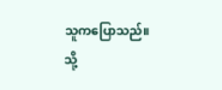သူကပြောသည်။
သို့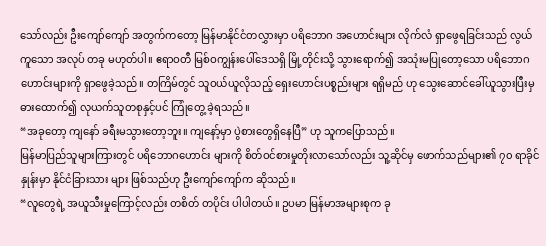သော်လည်း ဦးကျော်ကျော် အတွက်ကတော့ မြန်မာနိုင်ငံတလွှားမှာ ပရိဘောဂ အဟောင်းများ လိုက်လံ ရှာဖွေရခြင်းသည် လွယ်ကူသော အလုပ် တခု မဟုတ်ပါ။ ဧရာဝတီ မြစ်ဝကျွန်းပေါ်ဒေသရှိ မြို့တိုင်းသို့ သွားရောက်၍ အသုံးမပြုတော့သော ပရိဘောဂဟောင်းများကို ရှာဖွေခဲ့သည်။ တကြိမ်တွင် သူဝယ်ယူလိုသည့် ရှေးဟောင်းပစ္စည်းများ ရရှိမည် ဟု သွေးဆောင်ခေါ်ယူသွားပြီးမှ ဓားထောက်၍ လုယက်သူတစုနှင့်ပင် ကြုံတွေ့ ခဲ့ရသည်။
“အခုတော့ ကျနော် ခရီးမသွားတော့ဘူး။ ကျနော့်မှာ ပွဲစားတွေရှိနေပြီ” ဟု သူကပြောသည်။
မြန်မာပြည်သူများကြားတွင် ပရိဘောဂဟောင်း များကို စိတ်ဝင်စားမှုတိုးလာသော်လည်း သူ့ဆိုင်မှ ဖောက်သည်များ၏ ၇၀ ရာခိုင်နှုန်းမှာ နိုင်ငံခြားသား များ ဖြစ်သည်ဟု ဦးကျော်ကျော်က ဆိုသည်။
“လူတွေရဲ့ အယူသီးမှုကြောင့်လည်း တစိတ် တပိုင်း ပါပါတယ်။ ဥပမာ မြန်မာအများစုက ခု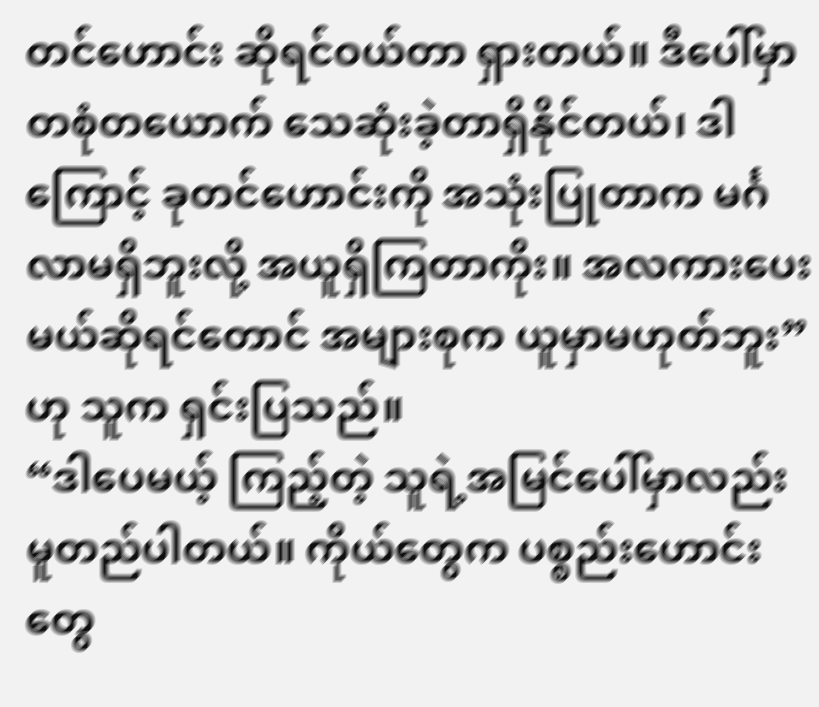တင်ဟောင်း ဆိုရင်ဝယ်တာ ရှားတယ်။ ဒီပေါ်မှာ တစုံတယောက် သေဆုံးခဲ့တာရှိနိုင်တယ်၊ ဒါကြောင့် ခုတင်ဟောင်းကို အသုံးပြုတာက မင်္ဂလာမရှိဘူးလို့ အယူရှိကြတာကိုး။ အလကားပေးမယ်ဆိုရင်တောင် အများစုက ယူမှာမဟုတ်ဘူး” ဟု သူက ရှင်းပြသည်။
“ဒါပေမယ့် ကြည့်တဲ့ သူရဲ့အမြင်ပေါ်မှာလည်း မူတည်ပါတယ်။ ကိုယ်တွေက ပစ္စည်းဟောင်းတွေ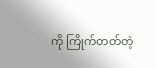ကို ကြိုက်တတ်တဲ့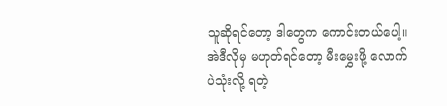သူဆိုရင်တော့ ဒါတွေက ကောင်းတယ်ပေါ့။ အဲဒီလိုမှ မဟုတ်ရင်တော့ မီးမွှေးဖို့ လောက်ပဲသုံးလို့ ရတဲ့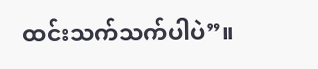ထင်းသက်သက်ပါပဲ”။